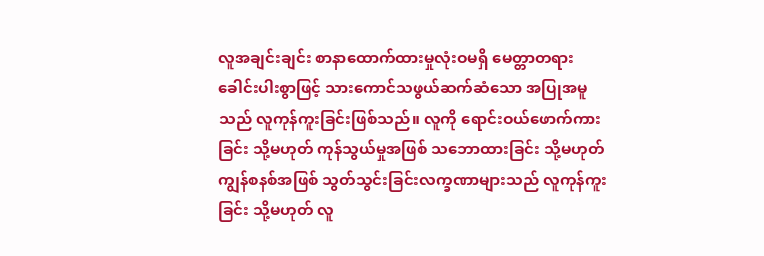လူအချင်းချင်း စာနာထောက်ထားမှုလုံးဝမရှိ မေတ္တာတရားခေါင်းပါးစွာဖြင့် သားကောင်သဖွယ်ဆက်ဆံသော အပြုအမူသည် လူကုန်ကူးခြင်းဖြစ်သည်။ လူကို ရောင်းဝယ်ဖောက်ကားခြင်း သို့မဟုတ် ကုန်သွယ်မှုအဖြစ် သဘောထားခြင်း သို့မဟုတ် ကျွန်စနစ်အဖြစ် သွတ်သွင်းခြင်းလက္ခဏာများသည် လူကုန်ကူးခြင်း သို့မဟုတ် လူ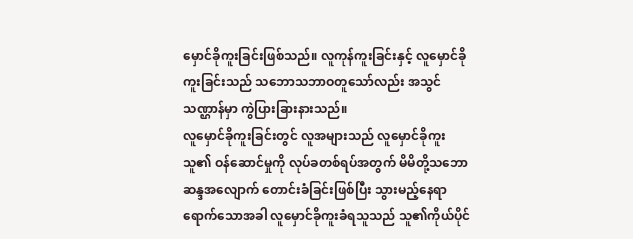မှောင်ခိုကူးခြင်းဖြစ်သည်။ လူကုန်ကူးခြင်းနှင့် လူမှောင်ခိုကူးခြင်းသည် သဘောသဘာဝတူသော်လည်း အသွင်သဏ္ဌာန်မှာ ကွဲပြားခြားနားသည်။
လူမှောင်ခိုကူးခြင်းတွင် လူအများသည် လူမှောင်ခိုကူးသူ၏ ဝန်ဆောင်မှုကို လုပ်ခတစ်ရပ်အတွက် မိမိတို့သဘောဆန္ဒအလျောက် တောင်းခံခြင်းဖြစ်ပြီး သွားမည့်နေရာရောက်သောအခါ လူမှောင်ခိုကူးခံရသူသည် သူ၏ကိုယ်ပိုင်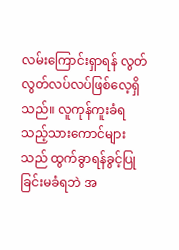လမ်းကြောင်းရှာရန် လွတ်လွတ်လပ်လပ်ဖြစ်လေ့ရှိသည်။ လူကုန်ကူးခံရသည့်သားကောင်များသည် ထွက်ခွာရန်ခွင့်ပြုခြင်းမခံရဘဲ အ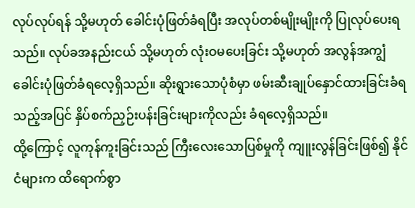လုပ်လုပ်ရန် သို့မဟုတ် ခေါင်းပုံဖြတ်ခံရပြီး အလုပ်တစ်မျိုးမျိုးကို ပြုလုပ်ပေးရသည်။ လုပ်ခအနည်းငယ် သို့မဟုတ် လုံးဝမပေးခြင်း သို့မဟုတ် အလွန်အကျွံခေါင်းပုံဖြတ်ခံရလေ့ရှိသည်။ ဆိုးရွားသောပုံစံမှာ ဖမ်းဆီးချုပ်နှောင်ထားခြင်းခံရသည့်အပြင် နှိပ်စက်ညှဉ်းပန်းခြင်းများကိုလည်း ခံရလေ့ရှိသည်။
ထို့ကြောင့် လူကုန်ကူးခြင်းသည် ကြီးလေးသောပြစ်မှုကို ကျူးလွန်ခြင်းဖြစ်၍ နိုင်ငံများက ထိရောက်စွာ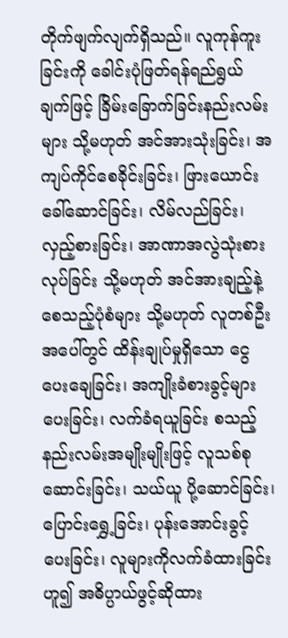တိုက်ဖျက်လျက်ရှိသည်။ လူကုန်ကူးခြင်းကို ခေါင်းပုံဖြတ်ရန်ရည်ရွယ်ချက်ဖြင့် ခြိမ်းခြောက်ခြင်းနည်းလမ်းများ သို့မဟုတ် အင်အားသုံးခြင်း၊ အကျပ်ကိုင်စေခိုင်းခြင်း၊ ဖြားယောင်းခေါ်ဆောင်ခြင်း၊ လိမ်လည်ခြင်း၊ လှည့်စားခြင်း၊ အာဏာအလွဲသုံးစားလုပ်ခြင်း သို့မဟုတ် အင်အားချည့်နဲ့စေသည့်ပုံစံများ သို့မဟုတ် လူတစ်ဦးအပေါ်တွင် ထိန်းချုပ်မှုရှိသော ငွေပေးချေခြင်း၊ အကျိုးခံစားခွင့်များပေးခြင်း၊ လက်ခံရယူခြင်း စသည့်နည်းလမ်းအမျိုးမျိုးဖြင့် လူသစ်စုဆောင်းခြင်း၊ သယ်ယူ ပို့ဆောင်ခြင်း၊ ပြောင်းရွှေ့ခြင်း၊ ပုန်းအောင်းခွင့်ပေးခြင်း၊ လူများကိုလက်ခံထားခြင်းဟူ၍ အဓိပ္ပာယ်ဖွင့်ဆိုထား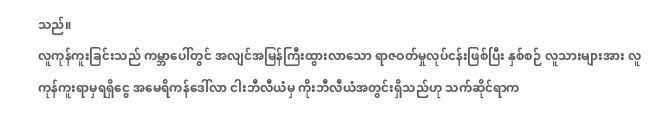သည်။
လူကုန်ကူးခြင်းသည် ကမ္ဘာပေါ်တွင် အလျင်အမြန်ကြီးထွားလာသော ရာဇဝတ်မှုလုပ်ငန်းဖြစ်ပြီး နှစ်စဉ် လူသားများအား လူကုန်ကူးရာမှရရှိငွေ အမေရိကန်ဒေါ်လာ ငါးဘီလီယံမှ ကိုးဘီလီယံအတွင်းရှိသည်ဟု သက်ဆိုင်ရာက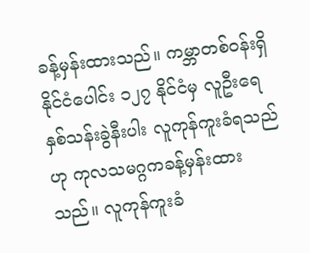ခန့်မှန်းထားသည်။ ကမ္ဘာတစ်ဝန်းရှိ နိုင်ငံပေါင်း ၁၂၇ နိုင်ငံမှ လူဦးရေ နှစ်သန်းခွဲနီးပါး လူကုန်ကူးခံရသည်ဟု ကုလသမဂ္ဂကခန့်မှန်းထားသည်။ လူကုန်ကူးခံ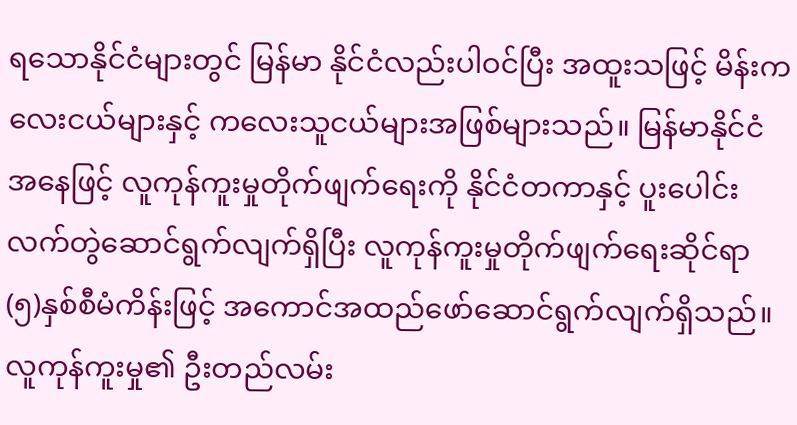ရသောနိုင်ငံများတွင် မြန်မာ နိုင်ငံလည်းပါဝင်ပြီး အထူးသဖြင့် မိန်းကလေးငယ်များနှင့် ကလေးသူငယ်များအဖြစ်များသည်။ မြန်မာနိုင်ငံအနေဖြင့် လူကုန်ကူးမှုတိုက်ဖျက်ရေးကို နိုင်ငံတကာနှင့် ပူးပေါင်းလက်တွဲဆောင်ရွက်လျက်ရှိပြီး လူကုန်ကူးမှုတိုက်ဖျက်ရေးဆိုင်ရာ (၅)နှစ်စီမံကိန်းဖြင့် အကောင်အထည်ဖော်ဆောင်ရွက်လျက်ရှိသည်။
လူကုန်ကူးမှု၏ ဦးတည်လမ်း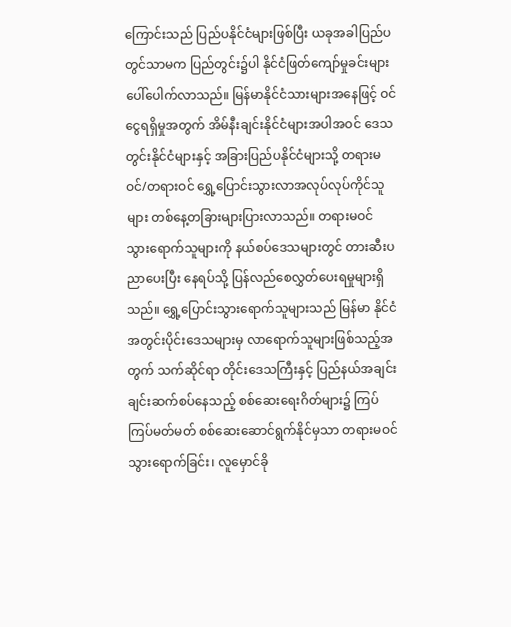ကြောင်းသည် ပြည်ပနိုင်ငံများဖြစ်ပြီး ယခုအခါပြည်ပတွင်သာမက ပြည်တွင်း၌ပါ နိုင်ငံဖြတ်ကျော်မှုခင်းများ ပေါ်ပေါက်လာသည်။ မြန်မာနိုင်ငံသားများအနေဖြင့် ဝင်ငွေရရှိမှုအတွက် အိမ်နီးချင်းနိုင်ငံများအပါအဝင် ဒေသတွင်းနိုင်ငံများနှင့် အခြားပြည်ပနိုင်ငံများသို့ တရားမဝင်/တရားဝင် ရွှေ့ပြောင်းသွားလာအလုပ်လုပ်ကိုင်သူများ တစ်နေ့တခြားများပြားလာသည်။ တရားမဝင် သွားရောက်သူများကို နယ်စပ်ဒေသများတွင် တားဆီးပညာပေးပြီး နေရပ်သို့ ပြန်လည်စေလွှတ်ပေးရမှုများရှိသည်။ ရွှေ့ပြောင်းသွားရောက်သူများသည် မြန်မာ နိုင်ငံအတွင်းပိုင်းဒေသများမှ လာရောက်သူများဖြစ်သည့်အတွက် သက်ဆိုင်ရာ တိုင်းဒေသကြီးနှင့် ပြည်နယ်အချင်းချင်းဆက်စပ်နေသည့် စစ်ဆေးရေးဂိတ်များ၌ ကြပ်ကြပ်မတ်မတ် စစ်ဆေးဆောင်ရွက်နိုင်မှသာ တရားမဝင်သွားရောက်ခြင်း၊ လူမှောင်ခို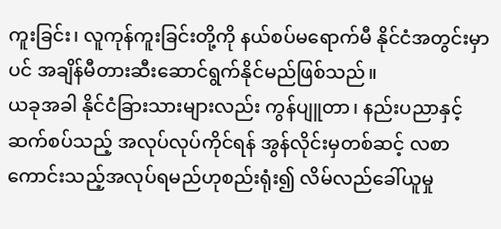ကူးခြင်း၊ လူကုန်ကူးခြင်းတို့ကို နယ်စပ်မရောက်မီ နိုင်ငံအတွင်းမှာပင် အချိန်မီတားဆီးဆောင်ရွက်နိုင်မည်ဖြစ်သည်။
ယခုအခါ နိုင်ငံခြားသားများလည်း ကွန်ပျူတာ၊ နည်းပညာနှင့်ဆက်စပ်သည့် အလုပ်လုပ်ကိုင်ရန် အွန်လိုင်းမှတစ်ဆင့် လစာကောင်းသည့်အလုပ်ရမည်ဟုစည်းရုံး၍ လိမ်လည်ခေါ်ယူမှု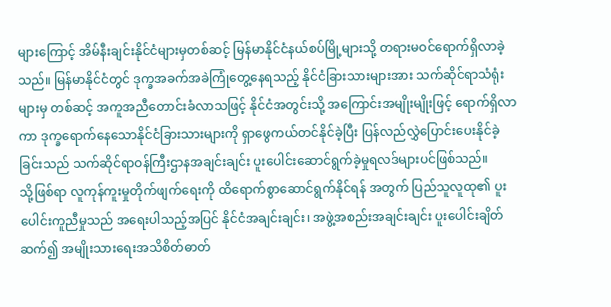များကြောင့် အိမ်နီးချင်းနိုင်ငံများမှတစ်ဆင့် မြန်မာနိုင်ငံနယ်စပ်မြို့များသို့ တရားမဝင်ရောက်ရှိလာခဲ့သည်။ မြန်မာနိုင်ငံတွင် ဒုက္ခအခက်အခဲကြုံတွေ့နေရသည့် နိုင်ငံခြားသားများအား သက်ဆိုင်ရာသံရုံးများမှ တစ်ဆင့် အကူအညီတောင်းခံလာသဖြင့် နိုင်ငံအတွင်းသို့ အကြောင်းအမျိုးမျိုးဖြင့် ရောက်ရှိလာကာ ဒုက္ခရောက်နေသောနိုင်ငံခြားသားများကို ရှာဖွေကယ်တင်နိုင်ခဲ့ပြီး ပြန်လည်လွှဲပြောင်းပေးနိုင်ခဲ့ခြင်းသည် သက်ဆိုင်ရာဝန်ကြီးဌာနအချင်းချင်း ပူးပေါင်းဆောင်ရွက်ခဲ့မှုရလဒ်များပင်ဖြစ်သည်။
သို့ဖြစ်ရာ လူကုန်ကူးမှုတိုက်ဖျက်ရေးကို ထိရောက်စွာဆောင်ရွက်နိုင်ရန် အတွက် ပြည်သူလူထု၏ ပူးပေါင်းကူညီမှုသည် အရေးပါသည့်အပြင် နိုင်ငံအချင်းချင်း၊ အဖွဲ့အစည်းအချင်းချင်း ပူးပေါင်းချိတ်ဆက်၍ အမျိုးသားရေးအသိစိတ်ဓာတ်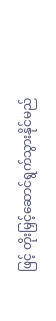ဖြင့် တိုးမြှင့်ဆောင်ရွက်သွားနိုင်မည်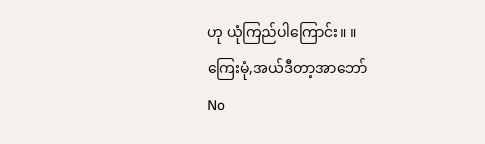ဟု ယုံကြည်ပါကြောင်း။ ။
ကြေးမုံ,အယ်ဒီတာ့အာဘော်
No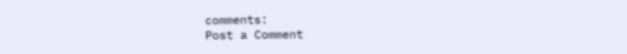comments:
Post a Comment